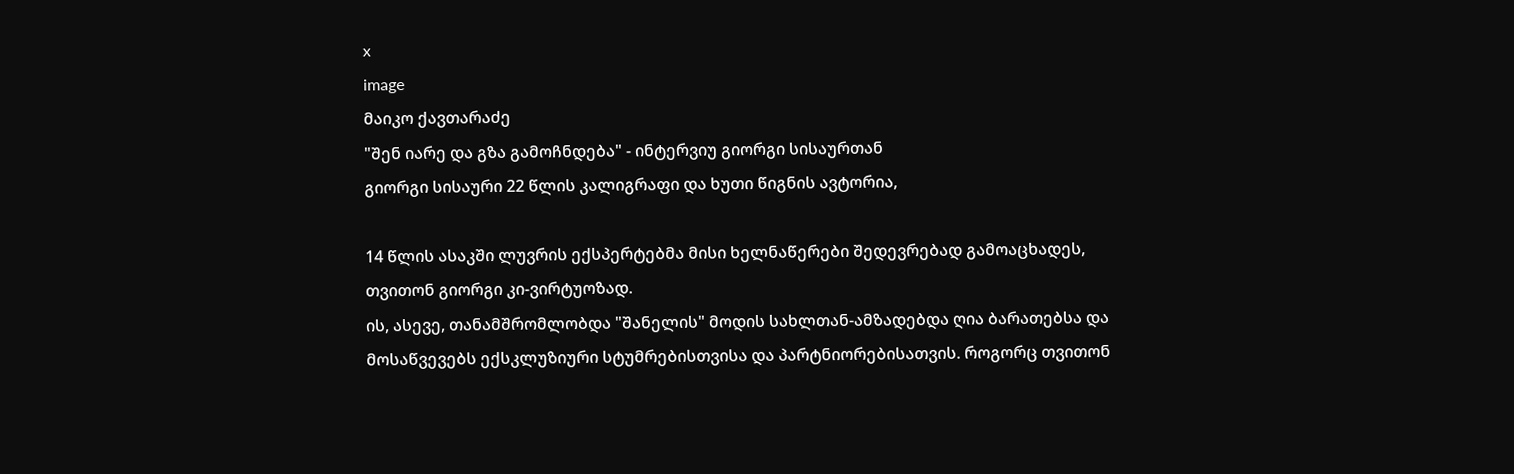x
image
მაიკო ქავთარაძე
"შენ იარე და გზა გამოჩნდება" - ინტერვიუ გიორგი სისაურთან
გიორგი სისაური 22 წლის კალიგრაფი და ხუთი წიგნის ავტორია,

14 წლის ასაკში ლუვრის ექსპერტებმა მისი ხელნაწერები შედევრებად გამოაცხადეს, თვითონ გიორგი კი-ვირტუოზად.
ის, ასევე, თანამშრომლობდა "შანელის" მოდის სახლთან-ამზადებდა ღია ბარათებსა და მოსაწვევებს ექსკლუზიური სტუმრებისთვისა და პარტნიორებისათვის. როგორც თვითონ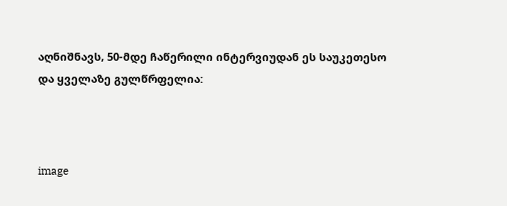აღნიშნავს, 50-მდე ჩაწერილი ინტერვიუდან ეს საუკეთესო და ყველაზე გულწრფელია:



image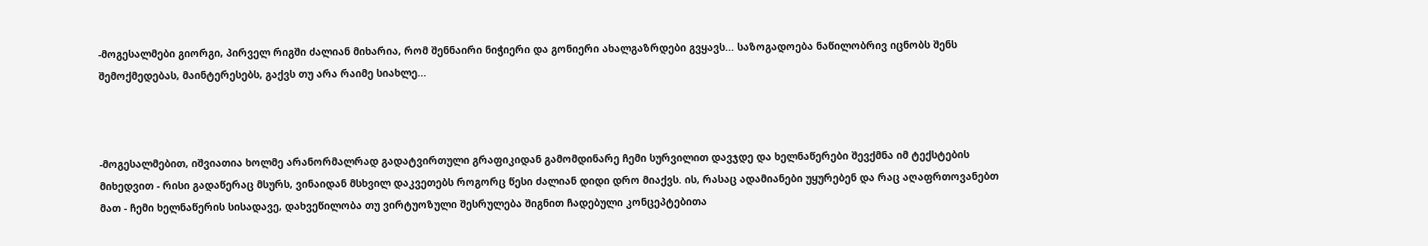-მოგესალმები გიორგი, პირველ რიგში ძალიან მიხარია, რომ შენნაირი ნიჭიერი და გონიერი ახალგაზრდები გვყავს... საზოგადოება ნაწილობრივ იცნობს შენს შემოქმედებას, მაინტერესებს, გაქვს თუ არა რაიმე სიახლე...



-მოგესალმებით, იშვიათია ხოლმე არანორმალრად გადატვირთული გრაფიკიდან გამომდინარე ჩემი სურვილით დავჯდე და ხელნაწერები შევქმნა იმ ტექსტების მიხედვით - რისი გადაწერაც მსურს, ვინაიდან მსხვილ დაკვეთებს როგორც წესი ძალიან დიდი დრო მიაქვს. ის, რასაც ადამიანები უყურებენ და რაც აღაფრთოვანებთ მათ - ჩემი ხელნაწერის სისადავე, დახვეწილობა თუ ვირტუოზული შესრულება შიგნით ჩადებული კონცეპტებითა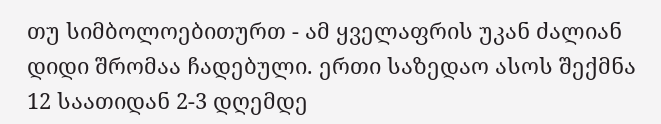თუ სიმბოლოებითურთ - ამ ყველაფრის უკან ძალიან დიდი შრომაა ჩადებული. ერთი საზედაო ასოს შექმნა 12 საათიდან 2-3 დღემდე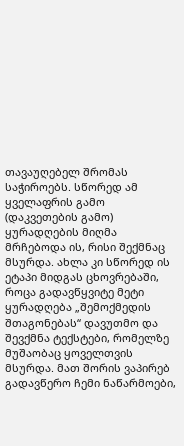თავაუღებელ შრომას საჭიროებს. სწორედ ამ ყველაფრის გამო (დაკვეთების გამო) ყურადღების მიღმა მრჩებოდა ის, რისი შექმნაც მსურდა. ახლა კი სწორედ ის ეტაპი მიდგას ცხოვრებაში, როცა გადავწყვიტე მეტი ყურადღება „შემოქმედის შთაგონებას“ დავუთმო და შევქმნა ტექსტები, რომელზე მუშაობაც ყოველთვის მსურდა. მათ შორის ვაპირებ გადავწერო ჩემი ნაწარმოები,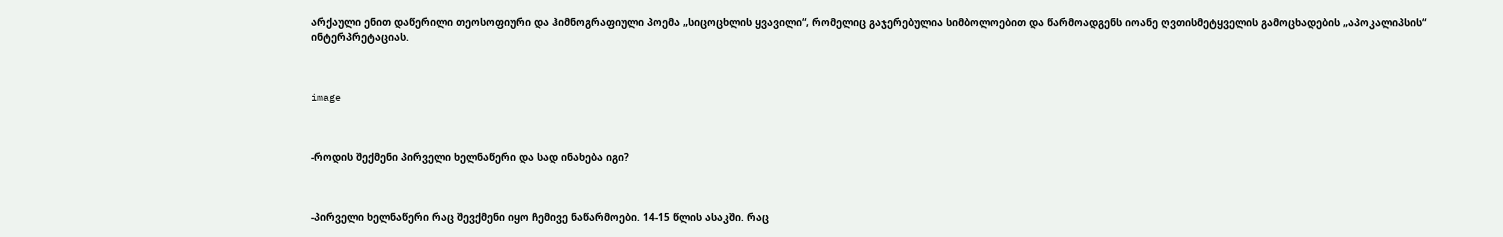არქაული ენით დაწერილი თეოსოფიური და ჰიმნოგრაფიული პოემა „სიცოცხლის ყვავილი“, რომელიც გაჯერებულია სიმბოლოებით და წარმოადგენს იოანე ღვთისმეტყველის გამოცხადების „აპოკალიპსის“ ინტერპრეტაციას.



image



-როდის შექმენი პირველი ხელნაწერი და სად ინახება იგი?



-პირველი ხელნაწერი რაც შევქმენი იყო ჩემივე ნაწარმოები. 14-15 წლის ასაკში. რაც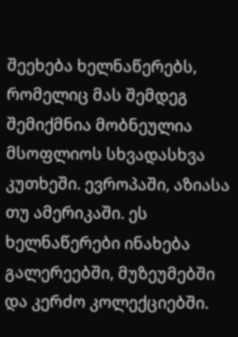შეეხება ხელნაწერებს, რომელიც მას შემდეგ შემიქმნია მობნეულია მსოფლიოს სხვადასხვა კუთხეში. ევროპაში, აზიასა თუ ამერიკაში. ეს ხელნაწერები ინახება გალერეებში, მუზეუმებში და კერძო კოლექციებში.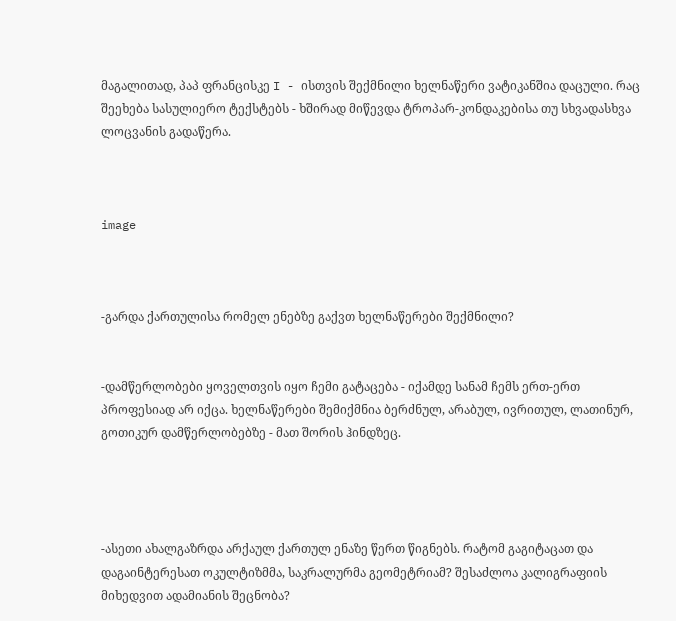მაგალითად, პაპ ფრანცისკე I - ისთვის შექმნილი ხელნაწერი ვატიკანშია დაცული. რაც შეეხება სასულიერო ტექსტებს - ხშირად მიწევდა ტროპარ-კონდაკებისა თუ სხვადასხვა ლოცვანის გადაწერა.



image



-გარდა ქართულისა რომელ ენებზე გაქვთ ხელნაწერები შექმნილი?


-დამწერლობები ყოველთვის იყო ჩემი გატაცება - იქამდე სანამ ჩემს ერთ-ერთ პროფესიად არ იქცა. ხელნაწერები შემიქმნია ბერძნულ, არაბულ, ივრითულ, ლათინურ, გოთიკურ დამწერლობებზე - მათ შორის ჰინდზეც.




-ასეთი ახალგაზრდა არქაულ ქართულ ენაზე წერთ წიგნებს. რატომ გაგიტაცათ და დაგაინტერესათ ოკულტიზმმა, საკრალურმა გეომეტრიამ? შესაძლოა კალიგრაფიის მიხედვით ადამიანის შეცნობა?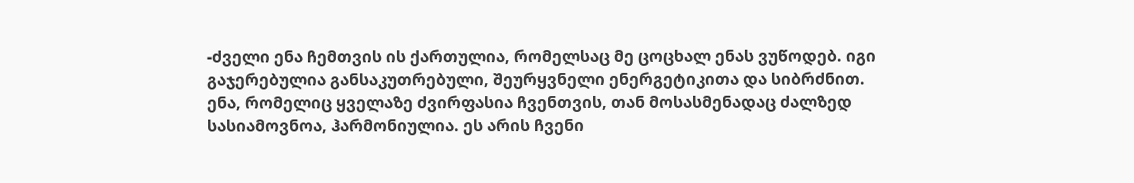-ძველი ენა ჩემთვის ის ქართულია, რომელსაც მე ცოცხალ ენას ვუწოდებ. იგი გაჯერებულია განსაკუთრებული, შეურყვნელი ენერგეტიკითა და სიბრძნით. ენა, რომელიც ყველაზე ძვირფასია ჩვენთვის, თან მოსასმენადაც ძალზედ სასიამოვნოა, ჰარმონიულია. ეს არის ჩვენი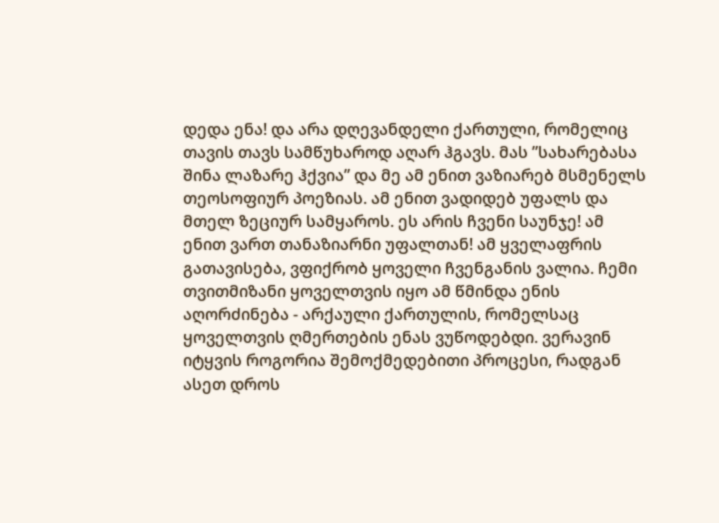დედა ენა! და არა დღევანდელი ქართული, რომელიც თავის თავს სამწუხაროდ აღარ ჰგავს. მას ”სახარებასა შინა ლაზარე ჰქვია” და მე ამ ენით ვაზიარებ მსმენელს თეოსოფიურ პოეზიას. ამ ენით ვადიდებ უფალს და მთელ ზეციურ სამყაროს. ეს არის ჩვენი საუნჯე! ამ ენით ვართ თანაზიარნი უფალთან! ამ ყველაფრის გათავისება, ვფიქრობ ყოველი ჩვენგანის ვალია. ჩემი თვითმიზანი ყოველთვის იყო ამ წმინდა ენის აღორძინება - არქაული ქართულის, რომელსაც ყოველთვის ღმერთების ენას ვუწოდებდი. ვერავინ იტყვის როგორია შემოქმედებითი პროცესი, რადგან ასეთ დროს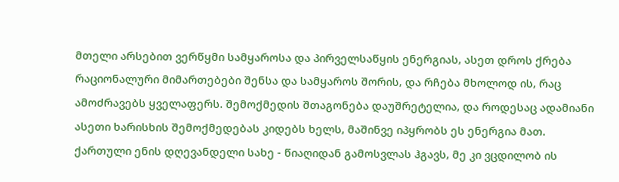მთელი არსებით ვერწყმი სამყაროსა და პირველსაწყის ენერგიას, ასეთ დროს ქრება რაციონალური მიმართებები შენსა და სამყაროს შორის, და რჩება მხოლოდ ის, რაც ამოძრავებს ყველაფერს. შემოქმედის შთაგონება დაუშრეტელია, და როდესაც ადამიანი ასეთი ხარისხის შემოქმედებას კიდებს ხელს, მაშინვე იპყრობს ეს ენერგია მათ. ქართული ენის დღევანდელი სახე - წიაღიდან გამოსვლას ჰგავს, მე კი ვცდილობ ის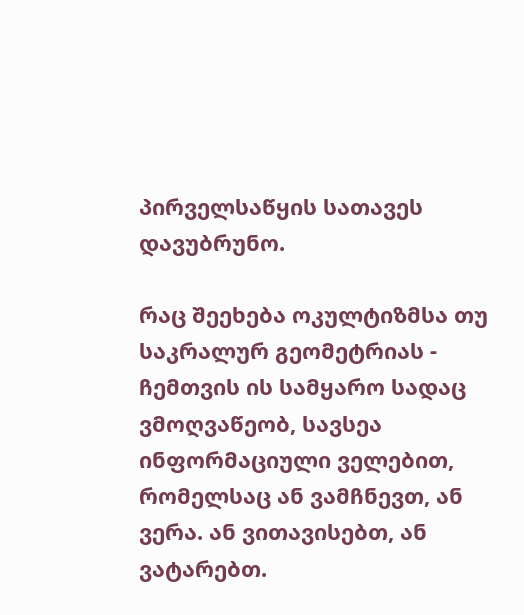პირველსაწყის სათავეს დავუბრუნო.

რაც შეეხება ოკულტიზმსა თუ საკრალურ გეომეტრიას - ჩემთვის ის სამყარო სადაც ვმოღვაწეობ, სავსეა ინფორმაციული ველებით, რომელსაც ან ვამჩნევთ, ან ვერა. ან ვითავისებთ, ან ვატარებთ.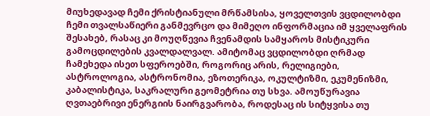მიუხედავად ჩემი ქრისტიანული მრწამსისა, ყოველთვის ვცდილობდი ჩემი თვალსაწიერი განმევრცო და მიმეღო ინფორმაცია იმ ყველაფრის შესახებ, რასაც კი მოუღწევია ჩვენამდის სამყაროს მისტიკური გამოცდილების კვალდალვალ. ამიტომაც ვცდილობდი ღრმად ჩამეხედა ისეთ სფეროებში, როგორიც არის, რელიგიები, ასტროლოგია, ასტრონომია, ეზოთერიკა, ოკულტიზმი, ეკუმენიზმი, კაბალისტიკა, საკრალური გეომეტრია თუ სხვა. ამოუწურავია ღვთაებრივი ენერგიის ნაირგვარობა, როდესაც ის სიტყვისა თუ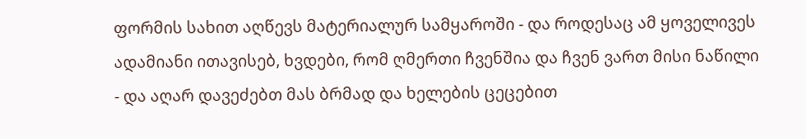ფორმის სახით აღწევს მატერიალურ სამყაროში - და როდესაც ამ ყოველივეს ადამიანი ითავისებ, ხვდები, რომ ღმერთი ჩვენშია და ჩვენ ვართ მისი ნაწილი - და აღარ დავეძებთ მას ბრმად და ხელების ცეცებით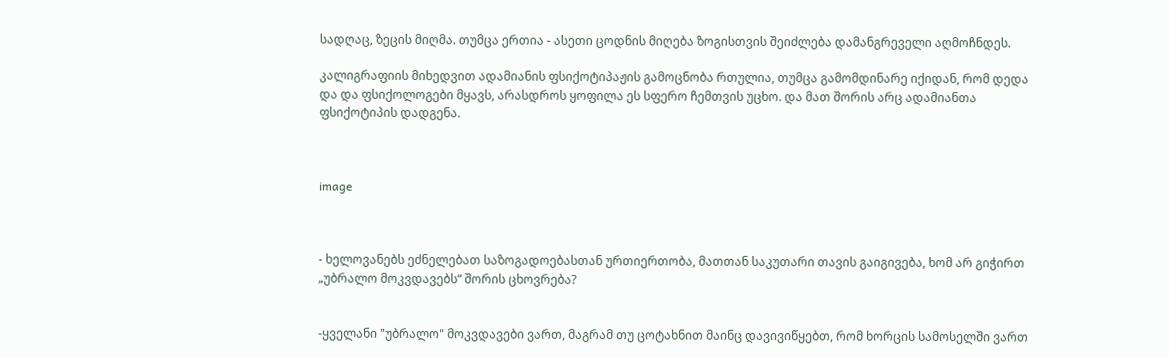სადღაც, ზეცის მიღმა. თუმცა ერთია - ასეთი ცოდნის მიღება ზოგისთვის შეიძლება დამანგრეველი აღმოჩნდეს.

კალიგრაფიის მიხედვით ადამიანის ფსიქოტიპაჟის გამოცნობა რთულია, თუმცა გამომდინარე იქიდან, რომ დედა და და ფსიქოლოგები მყავს, არასდროს ყოფილა ეს სფერო ჩემთვის უცხო. და მათ შორის არც ადამიანთა ფსიქოტიპის დადგენა.



image



- ხელოვანებს ეძნელებათ საზოგადოებასთან ურთიერთობა, მათთან საკუთარი თავის გაიგივება, ხომ არ გიჭირთ „უბრალო მოკვდავებს“ შორის ცხოვრება?


-ყველანი "უბრალო" მოკვდავები ვართ, მაგრამ თუ ცოტახნით მაინც დავივიწყებთ, რომ ხორცის სამოსელში ვართ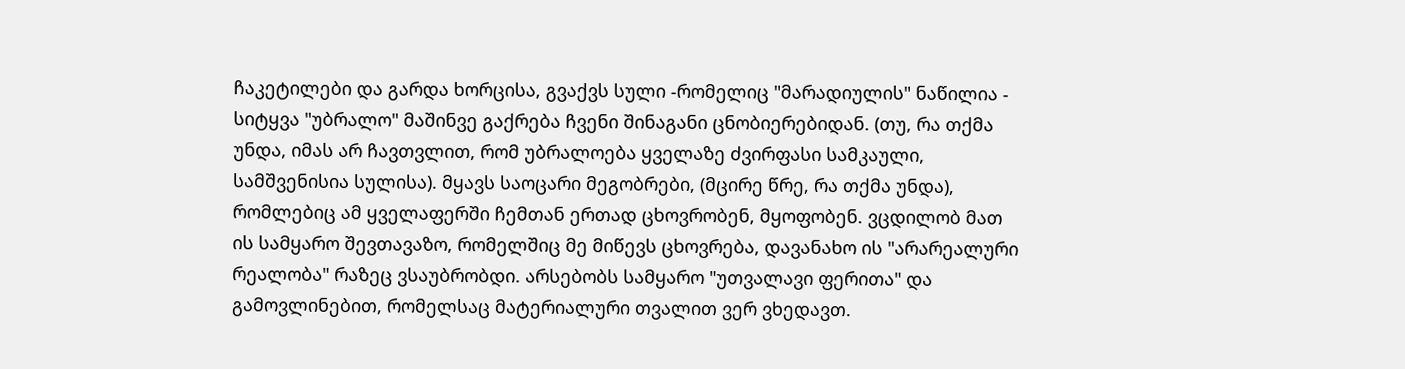ჩაკეტილები და გარდა ხორცისა, გვაქვს სული -რომელიც "მარადიულის" ნაწილია - სიტყვა "უბრალო" მაშინვე გაქრება ჩვენი შინაგანი ცნობიერებიდან. (თუ, რა თქმა უნდა, იმას არ ჩავთვლით, რომ უბრალოება ყველაზე ძვირფასი სამკაული, სამშვენისია სულისა). მყავს საოცარი მეგობრები, (მცირე წრე, რა თქმა უნდა), რომლებიც ამ ყველაფერში ჩემთან ერთად ცხოვრობენ, მყოფობენ. ვცდილობ მათ ის სამყარო შევთავაზო, რომელშიც მე მიწევს ცხოვრება, დავანახო ის "არარეალური რეალობა" რაზეც ვსაუბრობდი. არსებობს სამყარო "უთვალავი ფერითა" და გამოვლინებით, რომელსაც მატერიალური თვალით ვერ ვხედავთ.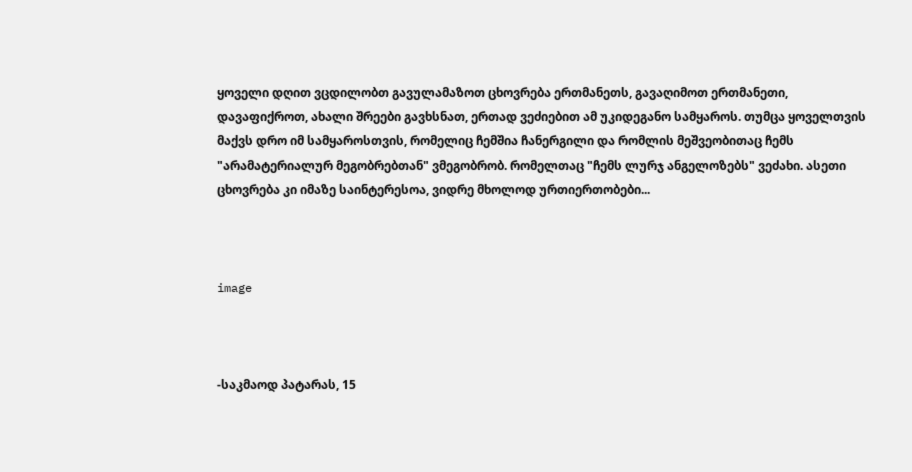ყოველი დღით ვცდილობთ გავულამაზოთ ცხოვრება ერთმანეთს, გავაღიმოთ ერთმანეთი, დავაფიქროთ, ახალი შრეები გავხსნათ, ერთად ვეძიებით ამ უკიდეგანო სამყაროს. თუმცა ყოველთვის მაქვს დრო იმ სამყაროსთვის, რომელიც ჩემშია ჩანერგილი და რომლის მეშვეობითაც ჩემს "არამატერიალურ მეგობრებთან" ვმეგობრობ. რომელთაც "ჩემს ლურჯ ანგელოზებს" ვეძახი. ასეთი ცხოვრება კი იმაზე საინტერესოა, ვიდრე მხოლოდ ურთიერთობები...



image



-საკმაოდ პატარას, 15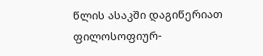წლის ასაკში დაგიწერიათ ფილოსოფიურ-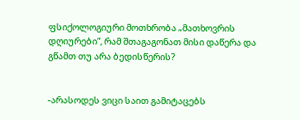ფსიქოლოგიური მოთხრობა „მათხოვრის დღიურები“, რამ შთაგაგონათ მისი დაწერა და გწამთ თუ არა ბედისწერის?


-არასოდეს ვიცი საით გამიტაცებს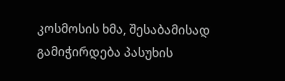კოსმოსის ხმა, შესაბამისად გამიჭირდება პასუხის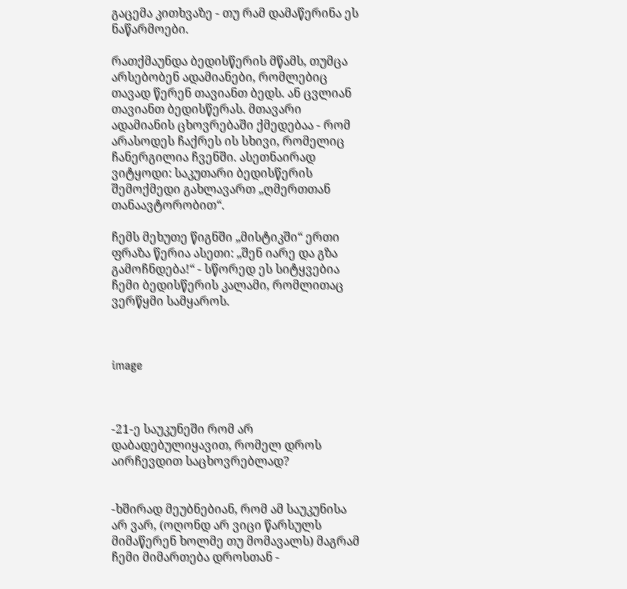გაცემა კითხვაზე - თუ რამ დამაწერინა ეს ნაწარმოები.

რათქმაუნდა ბედისწერის მწამს, თუმცა არსებობენ ადამიანები, რომლებიც თავად წერენ თავიანთ ბედს. ან ცვლიან თავიანთ ბედისწერას. მთავარი ადამიანის ცხოვრებაში ქმედებაა - რომ არასოდეს ჩაქრეს ის სხივი, რომელიც ჩანერგილია ჩვენში. ასეთნაირად ვიტყოდი: საკუთარი ბედისწერის შემოქმედი გახლავართ „ღმერთთან თანაავტორობით“.

ჩემს მეხუთე წიგნში „მისტიკში“ ერთი ფრაზა წერია ასეთი: „შენ იარე და გზა გამოჩნდება!“ - სწორედ ეს სიტყვებია ჩემი ბედისწერის კალამი, რომლითაც ვერწყმი სამყაროს.



image



-21-ე საუკუნეში რომ არ დაბადებულიყავით, რომელ დროს აირჩევდით საცხოვრებლად?


-ხშირად მეუბნებიან, რომ ამ საუკუნისა არ ვარ, (ოღონდ არ ვიცი წარსულს მიმაწერენ ხოლმე თუ მომავალს) მაგრამ ჩემი მიმართება დროსთან -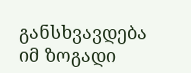განსხვავდება იმ ზოგადი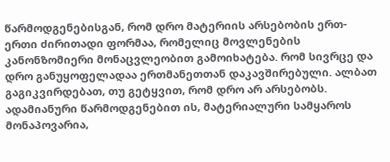წარმოდგენებისგან, რომ დრო მატერიის არსებობის ერთ-ერთი ძირითადი ფორმაა, რომელიც მოვლენების კანონზომიერი მონაცვლეობით გამოიხატება. რომ სივრცე და დრო განუყოფელადაა ერთმანეთთან დაკავშირებული. ალბათ გაგიკვირდებათ, თუ გეტყვით, რომ დრო არ არსებობს. ადამიანური წარმოდგენებით ის, მატერიალური სამყაროს მონაპოვარია,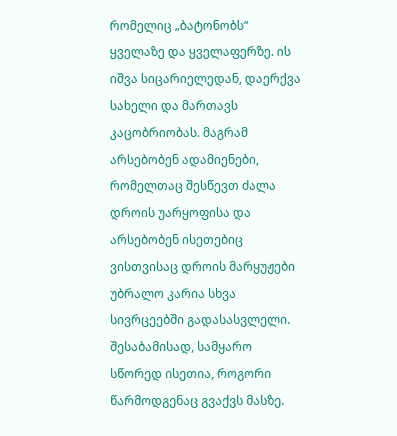რომელიც „ბატონობს“ ყველაზე და ყველაფერზე. ის იშვა სიცარიელედან, დაერქვა სახელი და მართავს კაცობრიობას. მაგრამ არსებობენ ადამიენები, რომელთაც შესწევთ ძალა დროის უარყოფისა და არსებობენ ისეთებიც ვისთვისაც დროის მარყუჟები უბრალო კარია სხვა სივრცეებში გადასასვლელი. შესაბამისად, სამყარო სწორედ ისეთია, როგორი წარმოდგენაც გვაქვს მასზე.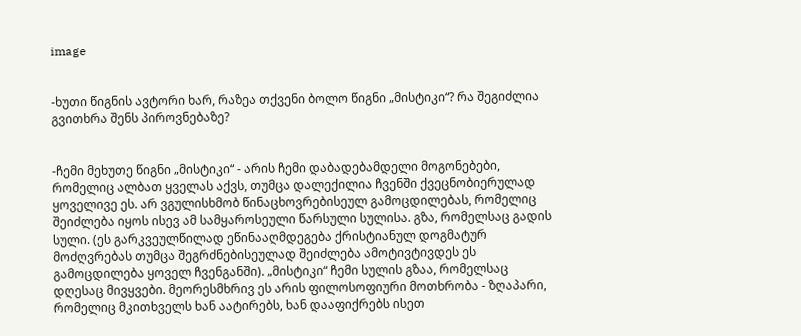image


-ხუთი წიგნის ავტორი ხარ, რაზეა თქვენი ბოლო წიგნი „მისტიკი“? რა შეგიძლია გვითხრა შენს პიროვნებაზე?


-ჩემი მეხუთე წიგნი „მისტიკი“ - არის ჩემი დაბადებამდელი მოგონებები, რომელიც ალბათ ყველას აქვს, თუმცა დალექილია ჩვენში ქვეცნობიერულად ყოველივე ეს. არ ვგულისხმობ წინაცხოვრებისეულ გამოცდილებას, რომელიც შეიძლება იყოს ისევ ამ სამყაროსეული წარსული სულისა. გზა, რომელსაც გადის სული. (ეს გარკვეულწილად ეწინააღმდეგება ქრისტიანულ დოგმატურ მოძღვრებას თუმცა შეგრძნებისეულად შეიძლება ამოტივტივდეს ეს გამოცდილება ყოველ ჩვენგანში). „მისტიკი“ ჩემი სულის გზაა, რომელსაც დღესაც მივყვები. მეორესმხრივ ეს არის ფილოსოფიური მოთხრობა - ზღაპარი, რომელიც მკითხველს ხან აატირებს, ხან დააფიქრებს ისეთ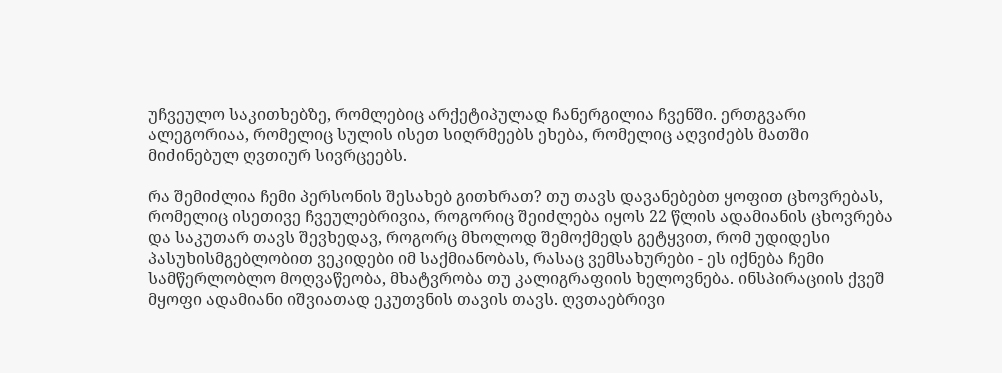უჩვეულო საკითხებზე, რომლებიც არქეტიპულად ჩანერგილია ჩვენში. ერთგვარი ალეგორიაა, რომელიც სულის ისეთ სიღრმეებს ეხება, რომელიც აღვიძებს მათში მიძინებულ ღვთიურ სივრცეებს.

რა შემიძლია ჩემი პერსონის შესახებ გითხრათ? თუ თავს დავანებებთ ყოფით ცხოვრებას, რომელიც ისეთივე ჩვეულებრივია, როგორიც შეიძლება იყოს 22 წლის ადამიანის ცხოვრება და საკუთარ თავს შევხედავ, როგორც მხოლოდ შემოქმედს გეტყვით, რომ უდიდესი პასუხისმგებლობით ვეკიდები იმ საქმიანობას, რასაც ვემსახურები - ეს იქნება ჩემი სამწერლობლო მოღვაწეობა, მხატვრობა თუ კალიგრაფიის ხელოვნება. ინსპირაციის ქვეშ მყოფი ადამიანი იშვიათად ეკუთვნის თავის თავს. ღვთაებრივი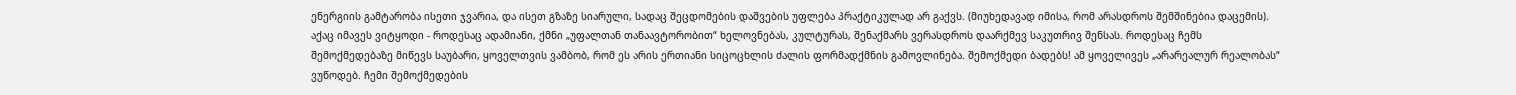ენერგიის გამტარობა ისეთი ჯვარია, და ისეთ გზაზე სიარული, სადაც შეცდომების დაშვების უფლება პრაქტიკულად არ გაქვს. (მიუხედავად იმისა, რომ არასდროს შემშინებია დაცემის). აქაც იმავეს ვიტყოდი - როდესაც ადამიანი, ქმნი „უფალთან თანაავტორობით“ ხელოვნებას, კულტურას, შენაქმარს ვერასდროს დაარქმევ საკუთრივ შენსას. როდესაც ჩემს შემოქმედებაზე მიწევს საუბარი, ყოველთვის ვამბობ, რომ ეს არის ერთიანი სიცოცხლის ძალის ფორმადქმნის გამოვლინება. შემოქმედი ბადებს! ამ ყოველივეს „არარეალურ რეალობას“ ვუწოდებ. ჩემი შემოქმედების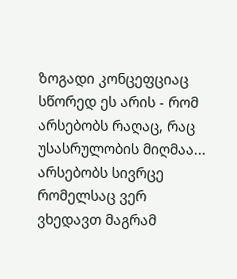ზოგადი კონცეფციაც სწორედ ეს არის - რომ არსებობს რაღაც, რაც უსასრულობის მიღმაა... არსებობს სივრცე რომელსაც ვერ ვხედავთ მაგრამ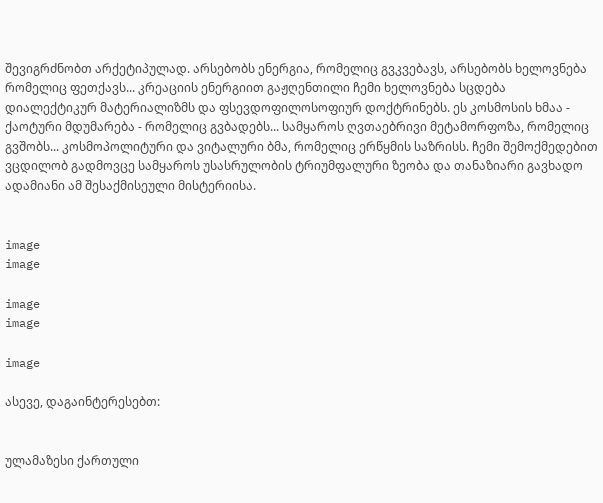შევიგრძნობთ არქეტიპულად. არსებობს ენერგია, რომელიც გვკვებავს, არსებობს ხელოვნება რომელიც ფეთქავს... კრეაციის ენერგიით გაჟღენთილი ჩემი ხელოვნება სცდება დიალექტიკურ მატერიალიზმს და ფსევდოფილოსოფიურ დოქტრინებს. ეს კოსმოსის ხმაა - ქაოტური მდუმარება - რომელიც გვბადებს... სამყაროს ღვთაებრივი მეტამორფოზა, რომელიც გვშობს... კოსმოპოლიტური და ვიტალური ბმა, რომელიც ერწყმის საზრისს. ჩემი შემოქმედებით ვცდილობ გადმოვცე სამყაროს უსასრულობის ტრიუმფალური ზეობა და თანაზიარი გავხადო ადამიანი ამ შესაქმისეული მისტერიისა.


image
image

image
image

image

ასევე, დაგაინტერესებთ:


ულამაზესი ქართული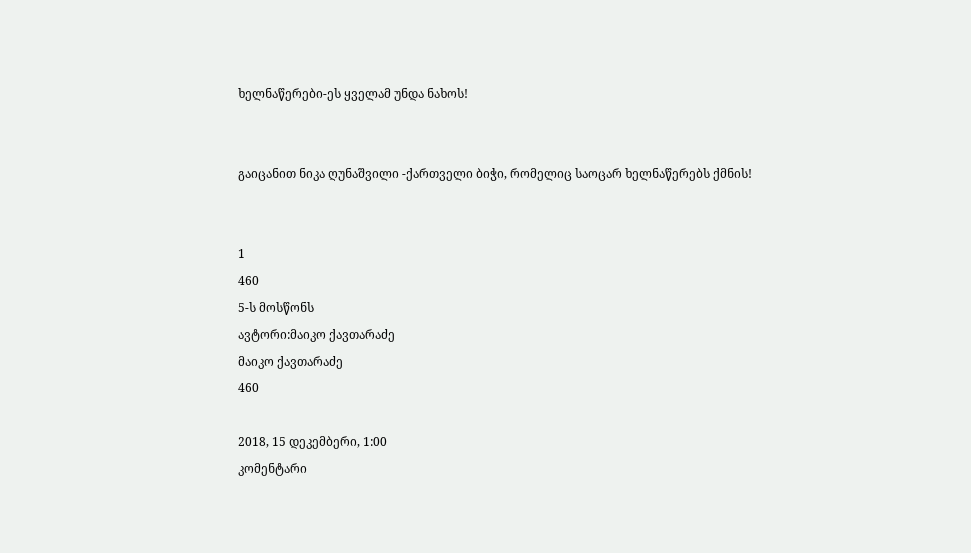ხელნაწერები-ეს ყველამ უნდა ნახოს!


გაიცანით ნიკა ღუნაშვილი -ქართველი ბიჭი, რომელიც საოცარ ხელნაწერებს ქმნის!


1
460
5-ს მოსწონს
ავტორი:მაიკო ქავთარაძე
მაიკო ქავთარაძე
460

2018, 15 დეკემბერი, 1:00
კომენტარი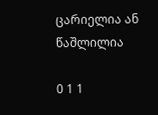ცარიელია ან წაშლილია

0 1 1